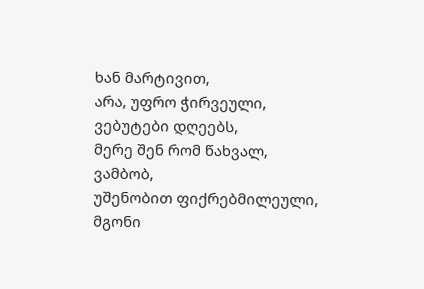ხან მარტივით,
არა, უფრო ჭირვეული, ვებუტები დღეებს,
მერე შენ რომ წახვალ,
ვამბობ,
უშენობით ფიქრებმილეული,
მგონი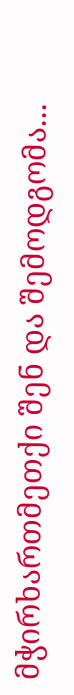მჭირხართმეთქი შენ და შემოდგომა...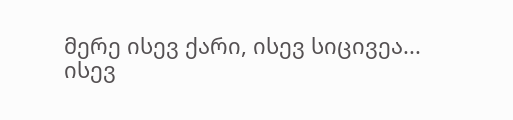მერე ისევ ქარი, ისევ სიცივეა...
ისევ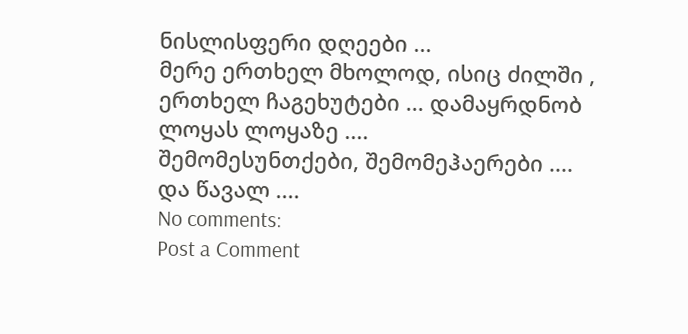ნისლისფერი დღეები ...
მერე ერთხელ მხოლოდ, ისიც ძილში , ერთხელ ჩაგეხუტები ... დამაყრდნობ ლოყას ლოყაზე ....
შემომესუნთქები, შემომეჰაერები ....
და წავალ ....
No comments:
Post a Comment